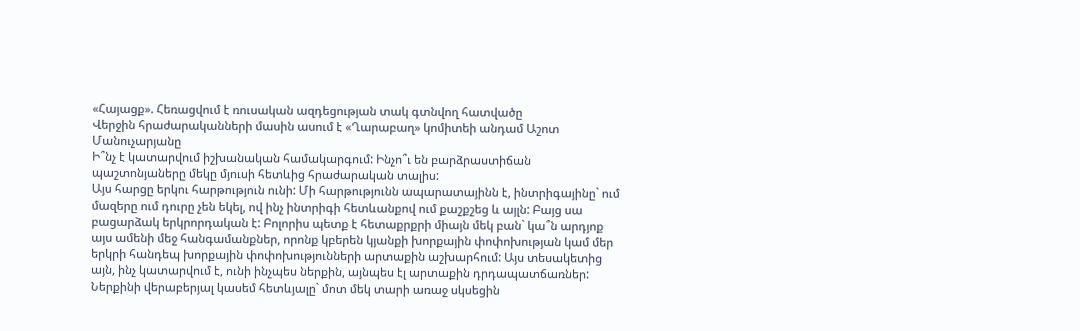«Հայացք». Հեռացվում է ռուսական ազդեցության տակ գտնվող հատվածը
Վերջին հրաժարականների մասին ասում է «Ղարաբաղ» կոմիտեի անդամ Աշոտ Մանուչարյանը
Ի՞նչ է կատարվում իշխանական համակարգում: Ինչո՞ւ են բարձրաստիճան պաշտոնյաները մեկը մյուսի հետևից հրաժարական տալիս:
Այս հարցը երկու հարթություն ունի: Մի հարթությունն ապարատայինն է, ինտրիգայինը` ում մազերը ում դուրը չեն եկել, ով ինչ ինտրիգի հետևանքով ում քաշքշեց և այլն: Բայց սա բացարձակ երկրորդական է: Բոլորիս պետք է հետաքրքրի միայն մեկ բան` կա՞ն արդյոք այս ամենի մեջ հանգամանքներ, որոնք կբերեն կյանքի խորքային փոփոխության կամ մեր երկրի հանդեպ խորքային փոփոխությունների արտաքին աշխարհում: Այս տեսակետից այն, ինչ կատարվում է, ունի ինչպես ներքին, այնպես էլ արտաքին դրդապատճառներ: Ներքինի վերաբերյալ կասեմ հետևյալը` մոտ մեկ տարի առաջ սկսեցին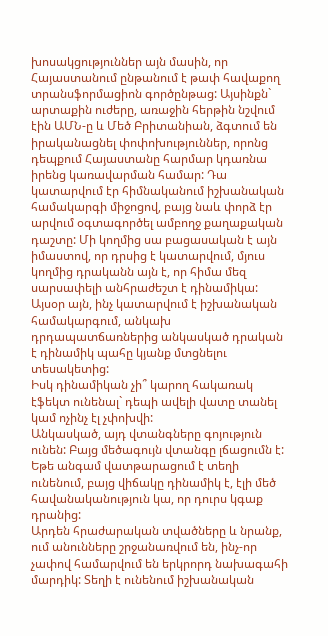խոսակցություններ այն մասին, որ Հայաստանում ընթանում է թափ հավաքող տրանսֆորմացիոն գործընթաց: Այսինքն` արտաքին ուժերը, առաջին հերթին նշվում էին ԱՄՆ-ը և Մեծ Բրիտանիան, ձգտում են իրականացնել փոփոխություններ, որոնց դեպքում Հայաստանը հարմար կդառնա իրենց կառավարման համար: Դա կատարվում էր հիմնականում իշխանական համակարգի միջոցով, բայց նաև փորձ էր արվում օգտագործել ամբողջ քաղաքական դաշտը: Մի կողմից սա բացասական է այն իմաստով, որ դրսից է կատարվում, մյուս կողմից դրականն այն է, որ հիմա մեզ սարսափելի անհրաժեշտ է դինամիկա: Այսօր այն, ինչ կատարվում է իշխանական համակարգում, անկախ դրդապատճառներից անկասկած դրական է դինամիկ պահը կյանք մտցնելու տեսակետից:
Իսկ դինամիկան չի՞ կարող հակառակ էֆեկտ ունենալ` դեպի ավելի վատը տանել կամ ոչինչ էլ չփոխվի:
Անկասկած, այդ վտանգները գոյություն ունեն: Բայց մեծագույն վտանգը լճացումն է: Եթե անգամ վատթարացում է տեղի ունենում, բայց վիճակը դինամիկ է, էլի մեծ հավանականություն կա, որ դուրս կգաք դրանից:
Արդեն հրաժարական տվածները և նրանք, ում անունները շրջանառվում են, ինչ-որ չափով համարվում են երկրորդ նախագահի մարդիկ: Տեղի է ունենում իշխանական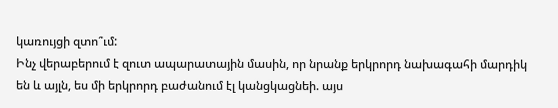կառույցի զտո՞ւմ:
Ինչ վերաբերում է զուտ ապարատային մասին, որ նրանք երկրորդ նախագահի մարդիկ են և այլն, ես մի երկրորդ բաժանում էլ կանցկացնեի. այս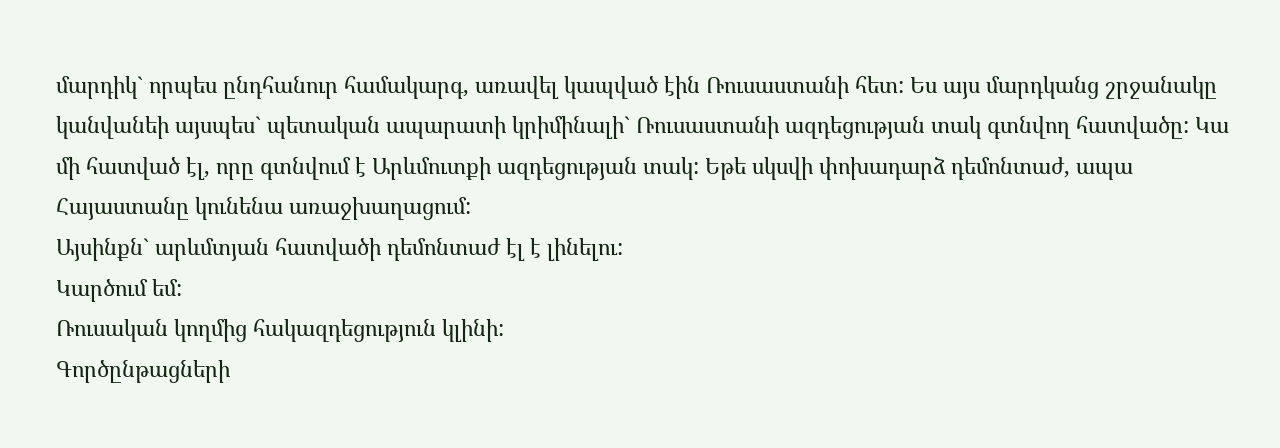մարդիկ` որպես ընդհանուր համակարգ, առավել կապված էին Ռուսաստանի հետ: Ես այս մարդկանց շրջանակը կանվանեի այսպես` պետական ապարատի կրիմինալի` Ռուսաստանի ազդեցության տակ գտնվող հատվածը: Կա մի հատված էլ, որը գտնվում է Արևմուտքի ազդեցության տակ: Եթե սկսվի փոխադարձ դեմոնտաժ, ապա Հայաստանը կունենա առաջխաղացում:
Այսինքն` արևմտյան հատվածի դեմոնտաժ էլ է լինելու:
Կարծում եմ:
Ռուսական կողմից հակազդեցություն կլինի:
Գործընթացների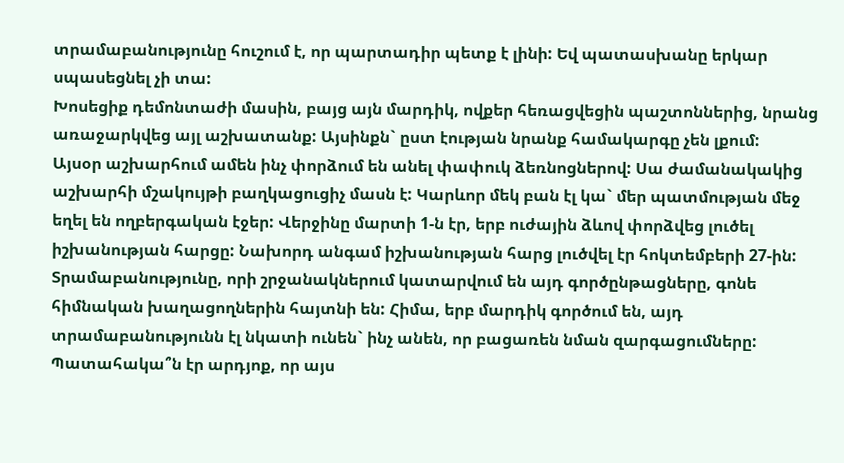տրամաբանությունը հուշում է, որ պարտադիր պետք է լինի: Եվ պատասխանը երկար սպասեցնել չի տա:
Խոսեցիք դեմոնտաժի մասին, բայց այն մարդիկ, ովքեր հեռացվեցին պաշտոններից, նրանց առաջարկվեց այլ աշխատանք: Այսինքն` ըստ էության նրանք համակարգը չեն լքում:
Այսօր աշխարհում ամեն ինչ փորձում են անել փափուկ ձեռնոցներով: Սա ժամանակակից աշխարհի մշակույթի բաղկացուցիչ մասն է: Կարևոր մեկ բան էլ կա` մեր պատմության մեջ եղել են ողբերգական էջեր: Վերջինը մարտի 1-ն էր, երբ ուժային ձևով փորձվեց լուծել իշխանության հարցը: Նախորդ անգամ իշխանության հարց լուծվել էր հոկտեմբերի 27-ին: Տրամաբանությունը, որի շրջանակներում կատարվում են այդ գործընթացները, գոնե հիմնական խաղացողներին հայտնի են: Հիմա, երբ մարդիկ գործում են, այդ տրամաբանությունն էլ նկատի ունեն` ինչ անեն, որ բացառեն նման զարգացումները:
Պատահակա՞ն էր արդյոք, որ այս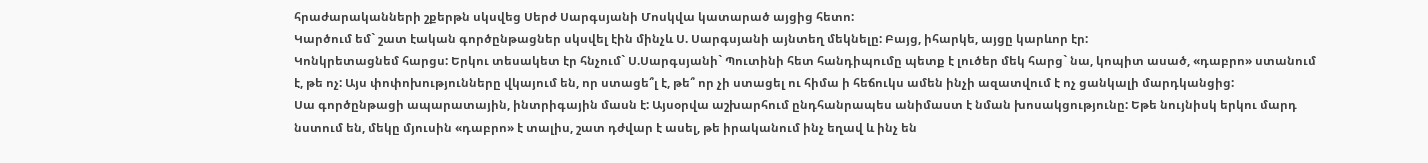հրաժարականների շքերթն սկսվեց Սերժ Սարգսյանի Մոսկվա կատարած այցից հետո:
Կարծում եմ` շատ էական գործընթացներ սկսվել էին մինչև Ս. Սարգսյանի այնտեղ մեկնելը: Բայց, իհարկե, այցը կարևոր էր:
Կոնկրետացնեմ հարցս: Երկու տեսակետ էր հնչում` Ս.Սարգսյանի` Պուտինի հետ հանդիպումը պետք է լուծեր մեկ հարց` նա, կոպիտ ասած, «դաբրո» ստանում է, թե ոչ: Այս փոփոխությունները վկայում են, որ ստացե՞լ է, թե՞ որ չի ստացել ու հիմա ի հեճուկս ամեն ինչի ազատվում է ոչ ցանկալի մարդկանցից:
Սա գործընթացի ապարատային, ինտրիգային մասն է: Այսօրվա աշխարհում ընդհանրապես անիմաստ է նման խոսակցությունը: Եթե նույնիսկ երկու մարդ նստում են, մեկը մյուսին «դաբրո» է տալիս, շատ դժվար է ասել, թե իրականում ինչ եղավ և ինչ են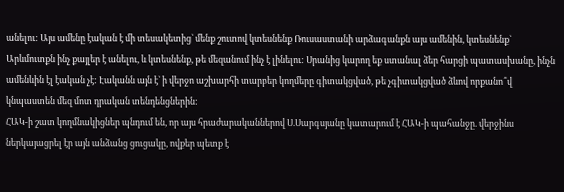անելու: Այս ամենը էական է մի տեսակետից` մենք շուտով կտեսնենք Ռուսաստանի արձագանքն այս ամենին, կտեսնենք` Արևմուտքն ինչ քայլեր է անելու, և կտեսնենք, թե մեզանում ինչ է լինելու: Սրանից կարող եք ստանալ ձեր հարցի պատասխանը, ինչն ամենևին էլ էական չէ: Էականն այն է` ի վերջո աշխարհի տարբեր կողմերը գիտակցված, թե չգիտակցված ձևով որքանո՞վ կնպաստեն մեզ մոտ դրական տենդենցներին:
ՀԱԿ-ի շատ կողմնակիցներ պնդում են, որ այս հրաժարականներով Ս.Սարգսյանը կատարում է ՀԱԿ-ի պահանջը. վերջինս ներկայացրել էր այն անձանց ցուցակը, ովքեր պետք է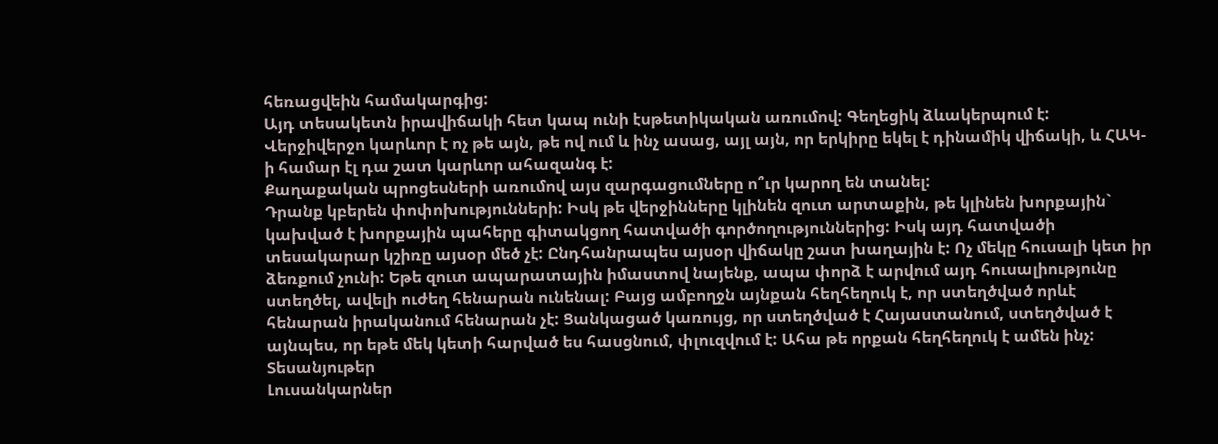հեռացվեին համակարգից:
Այդ տեսակետն իրավիճակի հետ կապ ունի էսթետիկական առումով: Գեղեցիկ ձևակերպում է: Վերջիվերջո կարևոր է ոչ թե այն, թե ով ում և ինչ ասաց, այլ այն, որ երկիրը եկել է դինամիկ վիճակի, և ՀԱԿ-ի համար էլ դա շատ կարևոր ահազանգ է:
Քաղաքական պրոցեսների առումով այս զարգացումները ո՞ւր կարող են տանել:
Դրանք կբերեն փոփոխությունների: Իսկ թե վերջինները կլինեն զուտ արտաքին, թե կլինեն խորքային` կախված է խորքային պահերը գիտակցող հատվածի գործողություններից: Իսկ այդ հատվածի տեսակարար կշիռը այսօր մեծ չէ: Ընդհանրապես այսօր վիճակը շատ խաղային է: Ոչ մեկը հուսալի կետ իր ձեռքում չունի: Եթե զուտ ապարատային իմաստով նայենք, ապա փորձ է արվում այդ հուսալիությունը ստեղծել, ավելի ուժեղ հենարան ունենալ: Բայց ամբողջն այնքան հեղհեղուկ է, որ ստեղծված որևէ հենարան իրականում հենարան չէ: Ցանկացած կառույց, որ ստեղծված է Հայաստանում, ստեղծված է այնպես, որ եթե մեկ կետի հարված ես հասցնում, փլուզվում է: Ահա թե որքան հեղհեղուկ է ամեն ինչ:
Տեսանյութեր
Լուսանկարներ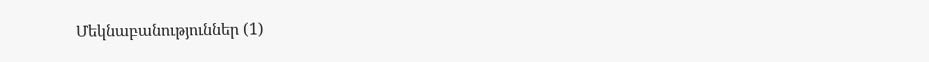Մեկնաբանություններ (1)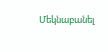Մեկնաբանել